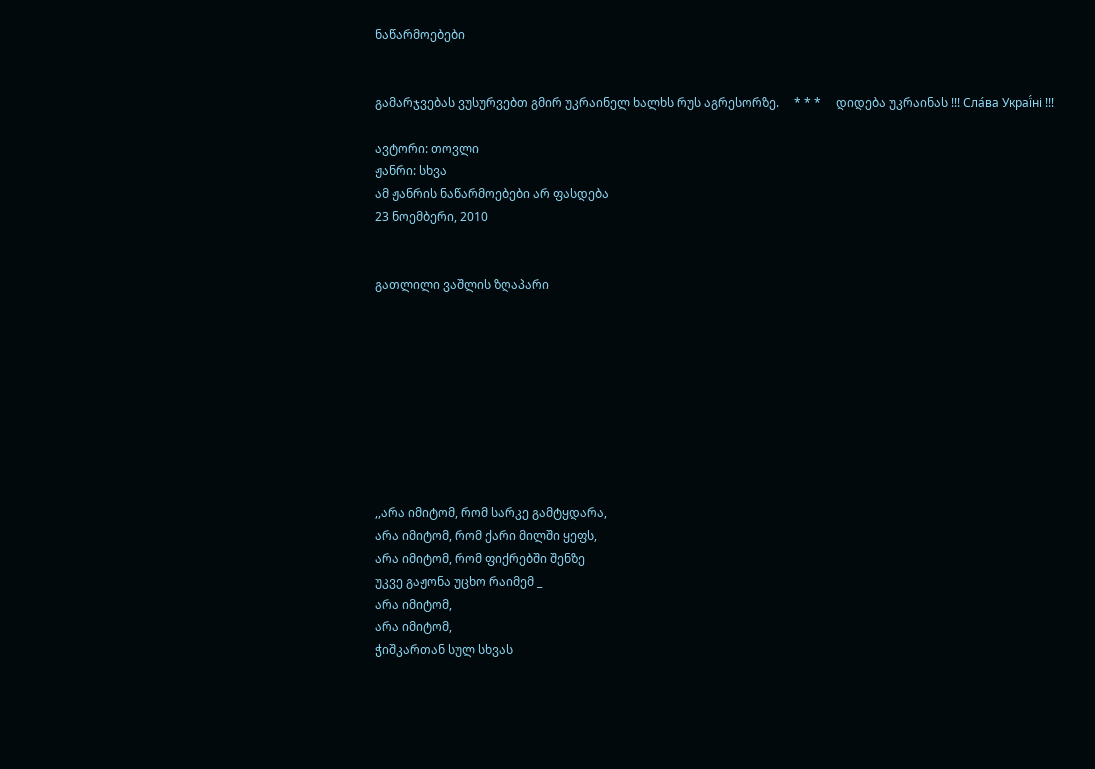ნაწარმოებები


გამარჯვებას ვუსურვებთ გმირ უკრაინელ ხალხს რუს აგრესორზე.     * * *     დიდება უკრაინას !!! Сла́ва Украї́ні !!!

ავტორი: თოვლი
ჟანრი: სხვა
ამ ჟანრის ნაწარმოებები არ ფასდება
23 ნოემბერი, 2010


გათლილი ვაშლის ზღაპარი









,,არა იმიტომ, რომ სარკე გამტყდარა,
არა იმიტომ, რომ ქარი მილში ყეფს,
არა იმიტომ, რომ ფიქრებში შენზე
უკვე გაჟონა უცხო რაიმემ _
არა იმიტომ,
არა იმიტომ,
ჭიშკართან სულ სხვას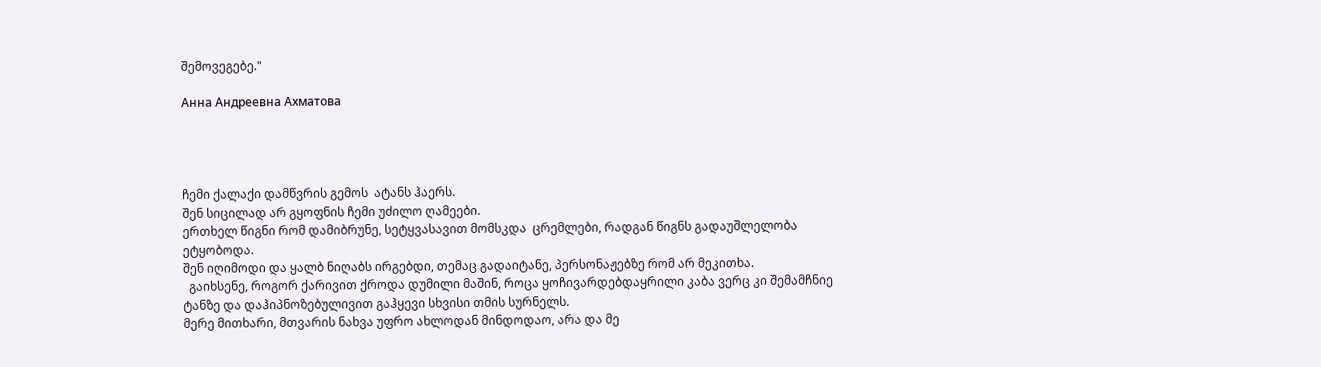შემოვეგებე."

Анна Андреевна Ахматова




ჩემი ქალაქი დამწვრის გემოს  ატანს ჰაერს.
შენ სიცილად არ გყოფნის ჩემი უძილო ღამეები.
ერთხელ წიგნი რომ დამიბრუნე, სეტყვასავით მომსკდა  ცრემლები, რადგან წიგნს გადაუშლელობა ეტყობოდა.
შენ იღიმოდი და ყალბ ნიღაბს ირგებდი, თემაც გადაიტანე, პერსონაჟებზე რომ არ მეკითხა.
  გაიხსენე, როგორ ქარივით ქროდა დუმილი მაშინ, როცა ყოჩივარდებდაყრილი კაბა ვერც კი შემამჩნიე ტანზე და დაჰიპნოზებულივით გაჰყევი სხვისი თმის სურნელს.
მერე მითხარი, მთვარის ნახვა უფრო ახლოდან მინდოდაო, არა და მე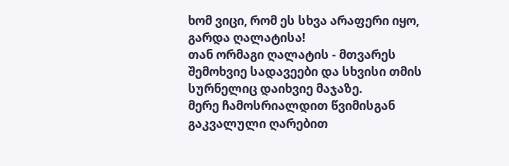ხომ ვიცი, რომ ეს სხვა არაფერი იყო, გარდა ღალატისა!
თან ორმაგი ღალატის - მთვარეს შემოხვიე სადავეები და სხვისი თმის სურნელიც დაიხვიე მაჯაზე.
მერე ჩამოსრიალდით წვიმისგან გაკვალული ღარებით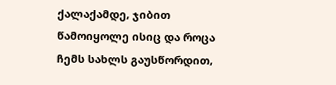ქალაქამდე, ჯიბით წამოიყოლე ისიც და როცა ჩემს სახლს გაუსწორდით,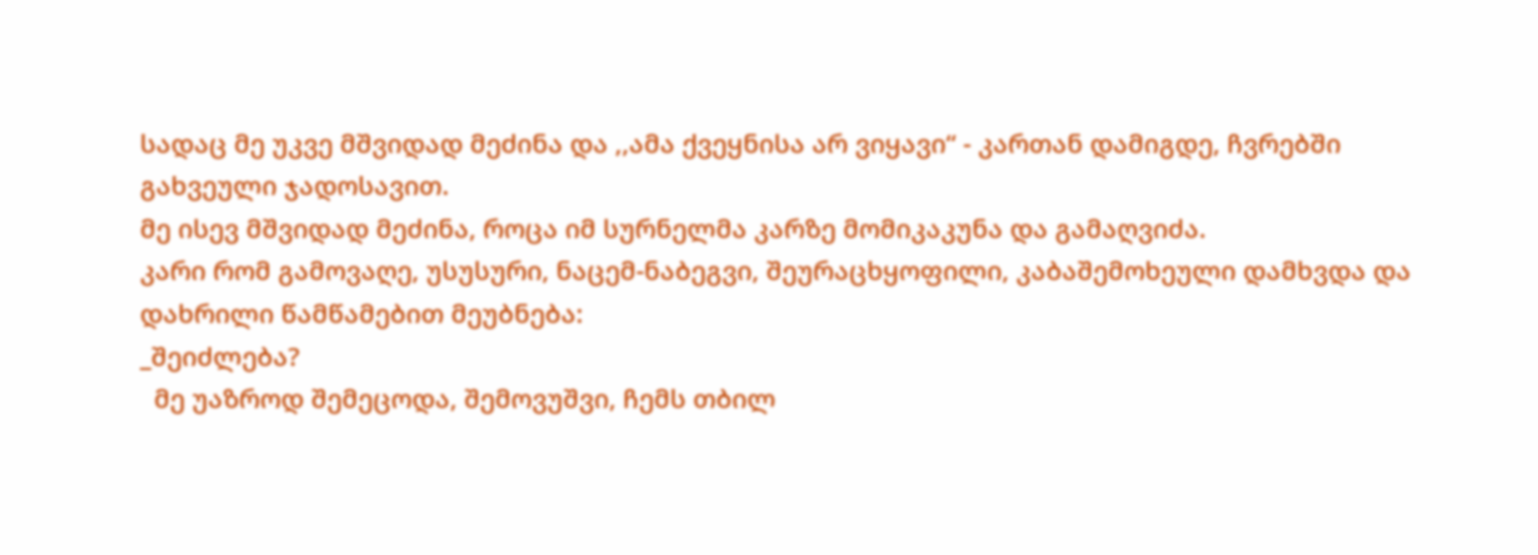სადაც მე უკვე მშვიდად მეძინა და ,,ამა ქვეყნისა არ ვიყავი“ - კართან დამიგდე, ჩვრებში გახვეული ჯადოსავით.
მე ისევ მშვიდად მეძინა, როცა იმ სურნელმა კარზე მომიკაკუნა და გამაღვიძა.
კარი რომ გამოვაღე, უსუსური, ნაცემ-ნაბეგვი, შეურაცხყოფილი, კაბაშემოხეული დამხვდა და დახრილი წამწამებით მეუბნება:
_შეიძლება?
  მე უაზროდ შემეცოდა, შემოვუშვი, ჩემს თბილ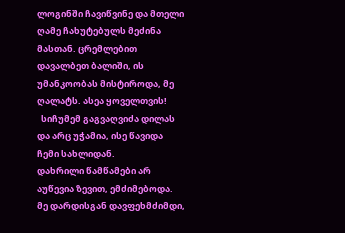ლოგინში ჩავიწვინე და მთელი ღამე ჩახუტებულს მეძინა მასთან. ცრემლებით დავალბეთ ბალიში, ის უმანკოობას მისტიროდა, მე ღალატს. ასეა ყოველთვის!
  სიჩუმემ გაგვაღვიძა დილას და არც უჭამია, ისე წავიდა ჩემი სახლიდან.
დახრილი წამწამები არ აუწევია ზევით, ემძიმებოდა.
მე დარდისგან დავფეხმძიმდი,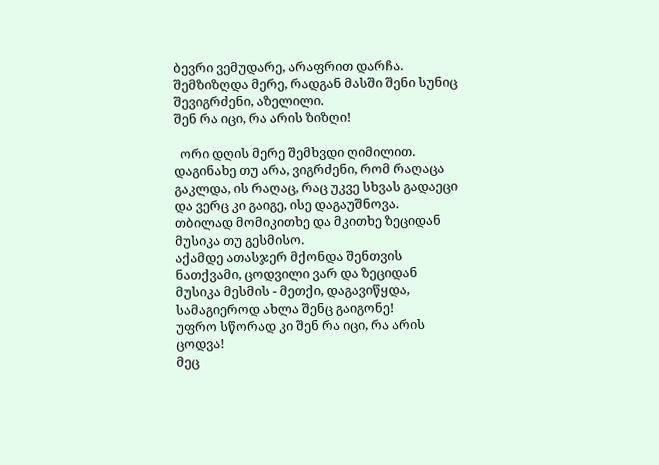ბევრი ვემუდარე, არაფრით დარჩა.
შემზიზღდა მერე, რადგან მასში შენი სუნიც შევიგრძენი, აზელილი.
შენ რა იცი, რა არის ზიზღი!

  ორი დღის მერე შემხვდი ღიმილით.
დაგინახე თუ არა, ვიგრძენი, რომ რაღაცა გაკლდა, ის რაღაც, რაც უკვე სხვას გადაეცი და ვერც კი გაიგე, ისე დაგაუშნოვა.
თბილად მომიკითხე და მკითხე ზეციდან მუსიკა თუ გესმისო.
აქამდე ათასჯერ მქონდა შენთვის ნათქვამი, ცოდვილი ვარ და ზეციდან მუსიკა მესმის - მეთქი, დაგავიწყდა, სამაგიეროდ ახლა შენც გაიგონე!
უფრო სწორად კი შენ რა იცი, რა არის ცოდვა!
მეც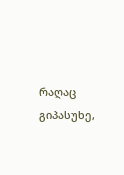რაღაც გიპასუხე,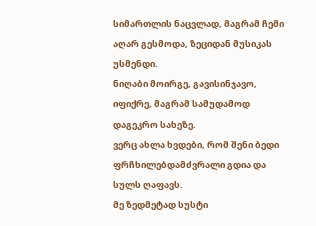სიმართლის ნაცვლად, მაგრამ ჩემი აღარ გესმოდა, ზეციდან მუსიკას უსმენდი.
ნიღაბი მოირგე, გავისინჯავო, იფიქრე, მაგრამ სამუდამოდ დაგეკრო სახეზე.
ვერც ახლა ხვდები, რომ შენი ბედი ფრჩხილებდამძვრალი გდია და სულს ღაფავს.
მე ზედმეტად სუსტი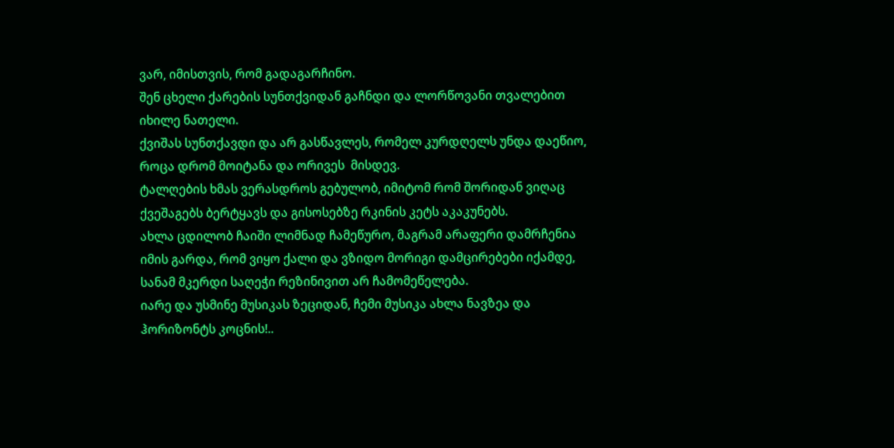ვარ, იმისთვის, რომ გადაგარჩინო.
შენ ცხელი ქარების სუნთქვიდან გაჩნდი და ლორწოვანი თვალებით იხილე ნათელი.
ქვიშას სუნთქავდი და არ გასწავლეს, რომელ კურდღელს უნდა დაეწიო, როცა დრომ მოიტანა და ორივეს  მისდევ.
ტალღების ხმას ვერასდროს გებულობ, იმიტომ რომ შორიდან ვიღაც ქვეშაგებს ბერტყავს და გისოსებზე რკინის კეტს აკაკუნებს.
ახლა ცდილობ ჩაიში ლიმნად ჩამეწურო, მაგრამ არაფერი დამრჩენია იმის გარდა, რომ ვიყო ქალი და ვზიდო მორიგი დამცირებები იქამდე, სანამ მკერდი საღეჭი რეზინივით არ ჩამომეწელება.
იარე და უსმინე მუსიკას ზეციდან, ჩემი მუსიკა ახლა ნავზეა და ჰორიზონტს კოცნის!..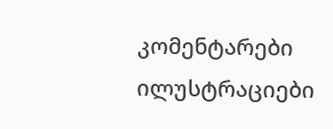კომენტარები ილუსტრაციები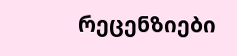რეცენზიები